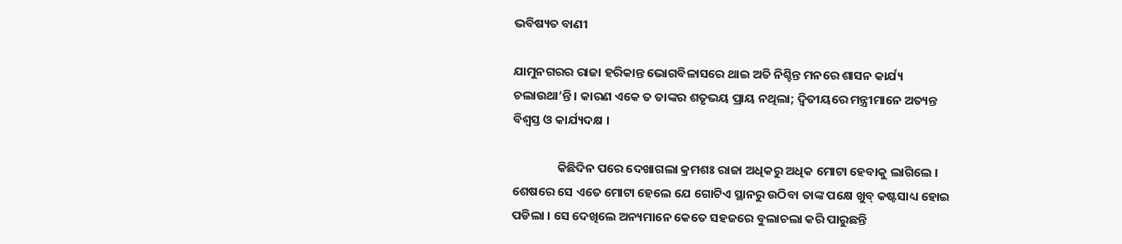ଭବିଷ୍ୟତ ବାଣୀ

ଯାମୁନଗରର ରାଜା ହରିକାନ୍ତ ଭୋଗବିଳାସରେ ଥାଇ ଅତି ନିଶ୍ଚିନ୍ତ ମନରେ ଶାସନ କାର୍ଯ୍ୟ ଚଲାଉଥା’ନ୍ତି । କାରଣ ଏକେ ତ ତାଙ୍କର ଶତୃଭୟ ପ୍ରାୟ ନଥିଲା; ଦ୍ୱିତୀୟରେ ମନ୍ତ୍ରୀମାନେ ଅତ୍ୟନ୍ତ ବିଶ୍ୱସ୍ତ ଓ କାର୍ଯ୍ୟଦକ୍ଷ ।

                କିଛିଦିନ ପରେ ଦେଖାଗଲା କ୍ରମଶଃ ରାଜା ଅଧିକରୁ ଅଧିକ ମୋଟା ହେବାକୁ ଲାଗିଲେ । ଶେଷରେ ସେ ଏତେ ମୋଟା ହେଲେ ଯେ ଗୋଟିଏ ସ୍ଥାନରୁ ଉଠିବା ତାଙ୍କ ପକ୍ଷେ ଖୁବ୍ କଷ୍ଟସାଧ୍ୟ ହୋଇ ପଡିଲା । ସେ ଦେଖିଲେ ଅନ୍ୟମାନେ କେତେ ସହଜରେ ବୁଲାଚଲା କରି ପାରୁଛନ୍ତି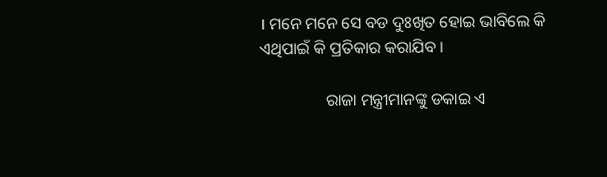। ମନେ ମନେ ସେ ବଡ ଦୁଃଖିତ ହୋଇ ଭାବିଲେ କି ଏଥିପାଇଁ କି ପ୍ରତିକାର କରାଯିବ ।

                ରାଜା ମନ୍ତ୍ରୀମାନଙ୍କୁ ଡକାଇ ଏ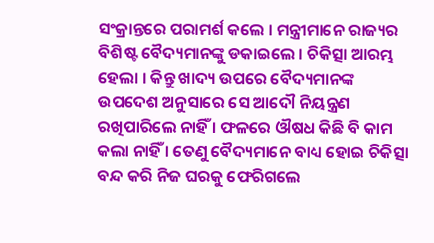ସଂକ୍ରାନ୍ତରେ ପରାମର୍ଶ କଲେ । ମନ୍ତ୍ରୀମାନେ ରାଜ୍ୟର ବିଶିଷ୍ଟ ବୈଦ୍ୟମାନଙ୍କୁ ଡକାଇଲେ । ଚିକିତ୍ସା ଆରମ୍ଭ ହେଲା । କିନ୍ତୁ ଖାଦ୍ୟ ଉପରେ ବୈଦ୍ୟମାନଙ୍କ ଉପଦେଶ ଅନୁସାରେ ସେ ଆଦୌ ନିୟନ୍ତ୍ରଣ ରଖିପାରିଲେ ନାହିଁ । ଫଳରେ ଔଷଧ କିଛି ବି କାମ କଲା ନାହିଁ । ତେଣୁ ବୈଦ୍ୟମାନେ ବାଧ୍ୟ ହୋଇ ଚିକିତ୍ସା ବନ୍ଦ କରି ନିଜ ଘରକୁ ଫେରିଗଲେ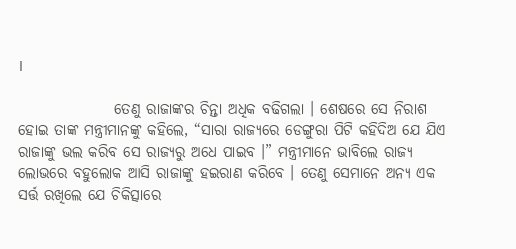।

                ତେଣୁ ରାଜାଙ୍କର ଚିନ୍ତା ଅଧିକ ବଢିଗଲା । ଶେଷରେ ସେ ନିରାଶ ହୋଇ ତାଙ୍କ ମନ୍ତ୍ରୀମାନଙ୍କୁ କହିଲେ, “ସାରା ରାଜ୍ୟରେ ଡେଙ୍ଗୁରା ପିଟି କହିଦିଅ ଯେ ଯିଏ ରାଜାଙ୍କୁ ଭଲ କରିବ ସେ ରାଜ୍ୟରୁ ଅଧେ ପାଇବ ।” ମନ୍ତ୍ରୀମାନେ ଭାବିଲେ ରାଜ୍ୟ ଲୋଭରେ ବହୁଲୋକ ଆସି ରାଜାଙ୍କୁ ହଇରାଣ କରିବେ । ତେଣୁ ସେମାନେ ଅନ୍ୟ ଏକ ସର୍ତ୍ତ ରଖିଲେ ଯେ ଚିକିତ୍ସାରେ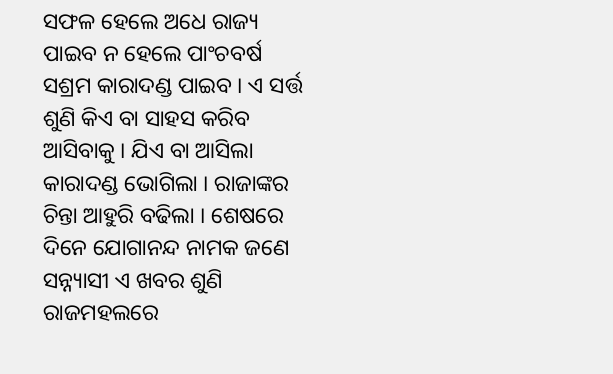ସଫଳ ହେଲେ ଅଧେ ରାଜ୍ୟ ପାଇବ ନ ହେଲେ ପାଂଚବର୍ଷ ସଶ୍ରମ କାରାଦଣ୍ଡ ପାଇବ । ଏ ସର୍ତ୍ତ ଶୁଣି କିଏ ବା ସାହସ କରିବ ଆସିବାକୁ । ଯିଏ ବା ଆସିଲା କାରାଦଣ୍ଡ ଭୋଗିଲା । ରାଜାଙ୍କର ଚିନ୍ତା ଆହୁରି ବଢିଲା । ଶେଷରେ ଦିନେ ଯୋଗାନନ୍ଦ ନାମକ ଜଣେ ସନ୍ନ୍ୟାସୀ ଏ ଖବର ଶୁଣି ରାଜମହଲରେ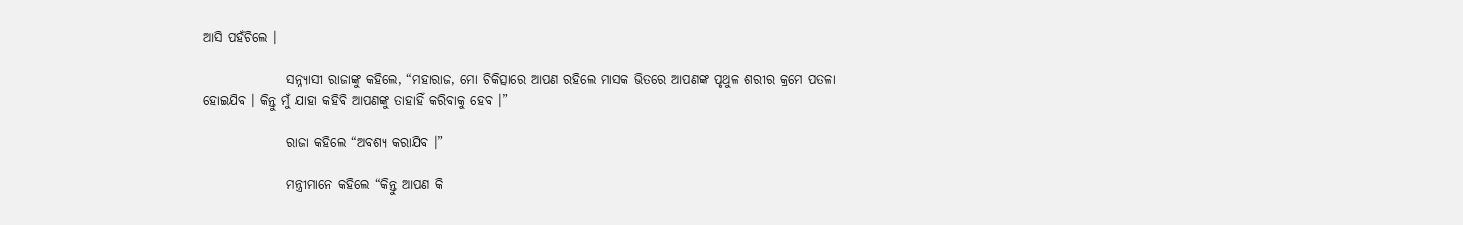ଆସି ପହଁଚିଲେ ।

                ସନ୍ନ୍ୟାସୀ ରାଜାଙ୍କୁ କହିଲେ, “ମହାରାଜ, ମୋ ଚିକିତ୍ସାରେ ଆପଣ ରହିଲେ ମାସକ ଭିତରେ ଆପଣଙ୍କ ପୃଥୁଳ ଶରୀର କ୍ରମେ ପତଳା ହୋଇଯିବ । କିନ୍ତୁ ମୁଁ ଯାହା କହିବି ଆପଣଙ୍କୁ ତାହାହିଁ କରିବାକୁ ହେବ ।”

                ରାଜା କହିଲେ “ଅବଶ୍ୟ କରାଯିବ ।”

                ମନ୍ତ୍ରୀମାନେ କହିଲେ “କିନ୍ତୁ ଆପଣ କି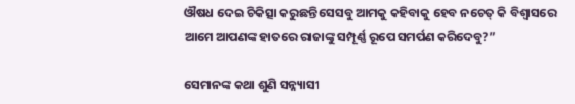ଔଷଧ ଦେଇ ଚିକିତ୍ସା କରୁଛନ୍ତି ସେସବୁ ଆମକୁ କହିବାକୁ ହେବ ନଚେତ୍ କି ବିଶ୍ୱାସରେ ଆମେ ଆପଣଙ୍କ ହାତରେ ରାଜାଙ୍କୁ ସମ୍ପୂର୍ଣ୍ଣ ରୂପେ ସମର୍ପଣ କରିଦେବୁ?”

ସେମାନଙ୍କ କଥା ଶୁଣି ସନ୍ନ୍ୟାସୀ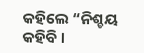କହିଲେ “ନିଶ୍ଚୟ କହିବି ।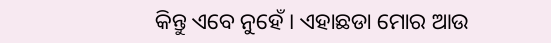କିନ୍ତୁ ଏବେ ନୁହେଁ । ଏହାଛଡା ମୋର ଆଉ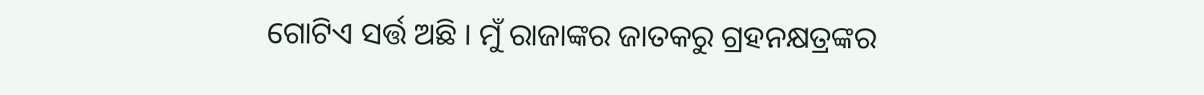ଗୋଟିଏ ସର୍ତ୍ତ ଅଛି । ମୁଁ ରାଜାଙ୍କର ଜାତକରୁ ଗ୍ରହନକ୍ଷତ୍ରଙ୍କର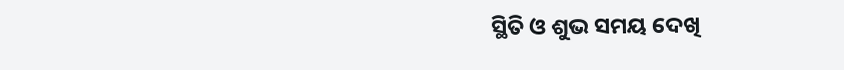ସ୍ଥିତି ଓ ଶୁଭ ସମୟ ଦେଖି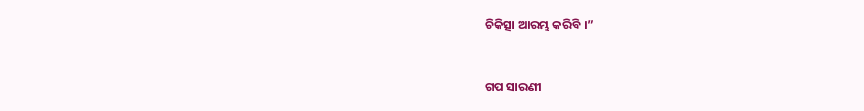ଚିକିତ୍ସା ଆରମ୍ଭ କରିବି ।”


ଗପ ସାରଣୀ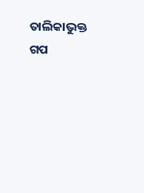ତାଲିକାଭୁକ୍ତ ଗପ